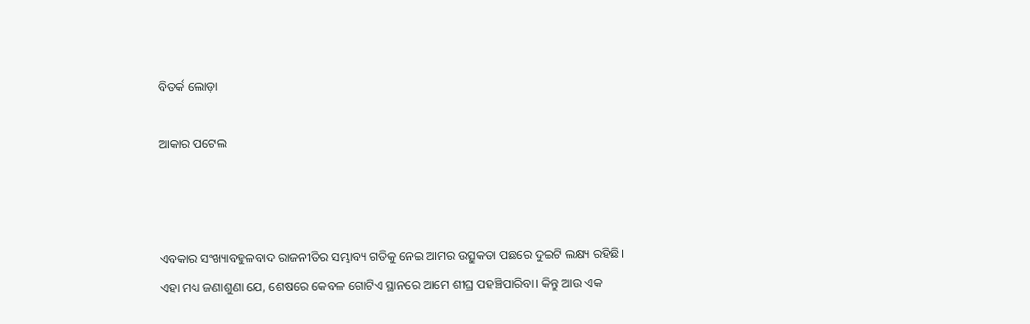ବିତର୍କ ଲୋଡ଼ା

ଆକାର ପଟେଲ



ଏବକାର ସଂଖ୍ୟାବହୁଳବାଦ ରାଜନୀତିର ସମ୍ଭାବ୍ୟ ଗତିକୁ ନେଇ ଆମର ଉତ୍ସୁକତା ପଛରେ ଦୁଇଟି ଲକ୍ଷ୍ୟ ରହିଛି। ଏହା ମଧ୍ୟ ଜଣାଶୁଣା ଯେ, ଶେଷରେ କେବଳ ଗୋଟିଏ ସ୍ଥାନରେ ଆମେ ଶୀଘ୍ର ପହଞ୍ଚିପାରିବା। କିନ୍ତୁ ଆଉ ଏକ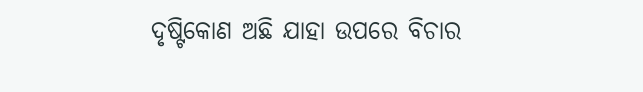ଦୃଷ୍ଟିକୋଣ ଅଛି ଯାହା ଉପରେ ବିଚାର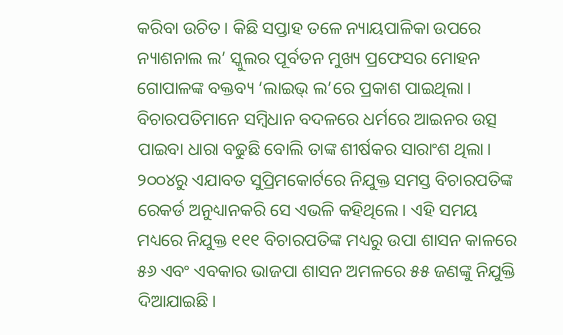କରିବା ଉଚିତ। କିଛି ସପ୍ତାହ ତଳେ ନ୍ୟାୟପାଳିକା ଉପରେ ନ୍ୟାଶନାଲ ଲ’ ସ୍କୁଲର ପୂର୍ବତନ ମୁଖ୍ୟ ପ୍ରଫେସର ମୋହନ ଗୋପାଳଙ୍କ ବକ୍ତବ୍ୟ ‘ଲାଇଭ୍‌ ଲ’ରେ ପ୍ରକାଶ ପାଇଥିଲା। ବିଚାରପତିମାନେ ସମ୍ବିଧାନ ବଦଳରେ ଧର୍ମରେ ଆଇନର ଉତ୍ସ ପାଇବା ଧାରା ବଢୁଛି ବୋଲି ତାଙ୍କ ଶୀର୍ଷକର ସାରାଂଶ ଥିଲା। ୨୦୦୪ରୁ ଏଯାବତ ସୁପ୍ରିମକୋର୍ଟରେ ନିଯୁକ୍ତ ସମସ୍ତ ବିଚାରପତିଙ୍କ ରେକର୍ଡ ଅନୁଧ୍ୟାନକରି ସେ ଏଭଳି କହିଥିଲେ। ଏହି ସମୟ ମଧ୍ୟରେ ନିଯୁକ୍ତ ୧୧୧ ବିଚାରପତିଙ୍କ ମଧ୍ୟରୁ ଉପା ଶାସନ କାଳରେ ୫୬ ଏବଂ ଏବକାର ଭାଜପା ଶାସନ ଅମଳରେ ୫୫ ଜଣଙ୍କୁ ନିଯୁକ୍ତି ଦିଆଯାଇଛି।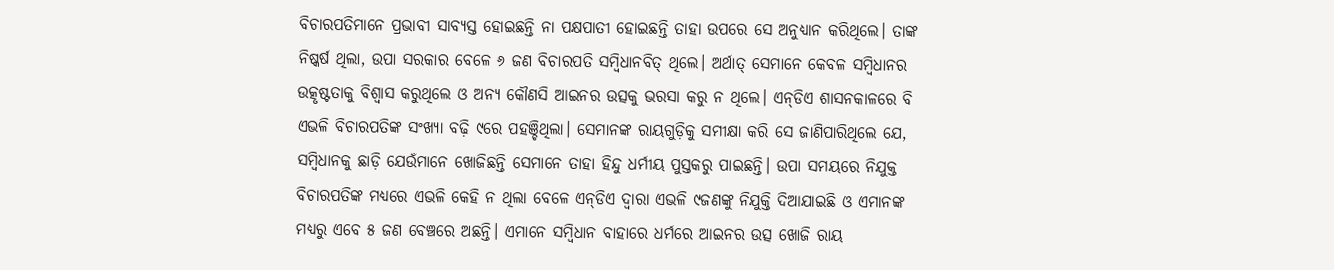ବିଚାରପତିମାନେ ପ୍ରଭାବୀ ସାବ୍ୟସ୍ତ ହୋଇଛନ୍ତି ନା ପକ୍ଷପାତୀ ହୋଇଛନ୍ତି ତାହା ଉପରେ ସେ ଅନୁଧ୍ୟାନ କରିଥିଲେ। ତାଙ୍କ ନିଷ୍କର୍ଷ ଥିଲା, ଉପା ସରକାର ବେଳେ ୬ ଜଣ ବିଚାରପତି ସମ୍ବିଧାନବିତ୍‌ ଥିଲେ। ଅର୍ଥାତ୍‌ ସେମାନେ କେବଳ ସମ୍ବିଧାନର ଉତ୍କୃଷ୍ଟତାକୁ ବିଶ୍ୱାସ କରୁଥିଲେ ଓ ଅନ୍ୟ କୌଣସି ଆଇନର ଉତ୍ସକୁ ଭରସା କରୁ ନ ଥିଲେ। ଏନ୍‌ଡିଏ ଶାସନକାଳରେ ବି ଏଭଳି ବିଚାରପତିଙ୍କ ସଂଖ୍ୟା ବଢ଼ି ୯ରେ ପହଞ୍ଚିଥିଲା। ସେମାନଙ୍କ ରାୟଗୁଡ଼ିକୁ ସମୀକ୍ଷା କରି ସେ ଜାଣିପାରିଥିଲେ ଯେ, ସମ୍ବିଧାନକୁ ଛାଡ଼ି ଯେଉଁମାନେ ଖୋଜିଛନ୍ତି ସେମାନେ ତାହା ହିନ୍ଦୁ ଧର୍ମୀୟ ପୁସ୍ତକରୁ ପାଇଛନ୍ତି। ଉପା ସମୟରେ ନିଯୁକ୍ତ ବିଚାରପତିଙ୍କ ମଧ୍ୟରେ ଏଭଳି କେହି ନ ଥିଲା ବେଳେ ଏନ୍‌ଡିଏ ଦ୍ୱାରା ଏଭଳି ୯ଜଣଙ୍କୁ ନିଯୁକ୍ତି ଦିଆଯାଇଛି ଓ ଏମାନଙ୍କ ମଧ୍ୟରୁ ଏବେ ୫ ଜଣ ବେଞ୍ଚରେ ଅଛନ୍ତି। ଏମାନେ ସମ୍ବିଧାନ ବାହାରେ ଧର୍ମରେ ଆଇନର ଉତ୍ସ ଖୋଜି ରାୟ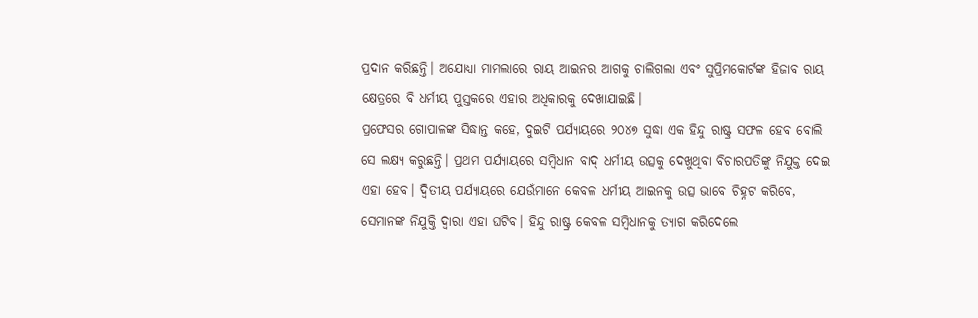ପ୍ରଦାନ କରିଛନ୍ତି। ଅଯୋଧ୍ୟା ମାମଲାରେ ରାୟ ଆଇନର ଆଗକୁ ଚାଲିଗଲା ଏବଂ ସୁପ୍ରିମକୋର୍ଟଙ୍କ ହିଜାବ ରାୟ କ୍ଷେତ୍ରରେ ବି ଧର୍ମୀୟ ପୁସ୍ତକରେ ଏହାର ଅଧିକାରକୁ ଦେଖାଯାଇଛି।
ପ୍ରଫେସର ଗୋପାଳଙ୍କ ସିଦ୍ଧାନ୍ତ କହେ, ଦୁଇଟି ପର୍ଯ୍ୟାୟରେ ୨୦୪୭ ସୁଦ୍ଧା ଏକ ହିନ୍ଦୁ ରାଷ୍ଟ୍ର ସଫଳ ହେବ ବୋଲି ସେ ଲକ୍ଷ୍ୟ କରୁଛନ୍ତି। ପ୍ରଥମ ପର୍ଯ୍ୟାୟରେ ସମ୍ବିଧାନ ବାଦ୍‌ ଧର୍ମୀୟ ଉତ୍ସକୁ ଦେଖୁଥିବା ବିଚାରପତିଙ୍କୁ ନିଯୁକ୍ତ ଦେଇ ଏହା ହେବ। ଦ୍ୱିତୀୟ ପର୍ଯ୍ୟାୟରେ ଯେଉଁମାନେ କେବଳ ଧର୍ମୀୟ ଆଇନକୁ ଉତ୍ସ ଭାବେ ଚିହ୍ନଟ କରିବେ, ସେମାନଙ୍କ ନିଯୁକ୍ତି ଦ୍ୱାରା ଏହା ଘଟିବ। ହିନ୍ଦୁ ରାଷ୍ଟ୍ର କେବଳ ସମ୍ବିଧାନକୁ ତ୍ୟାଗ କରିଦେଲେ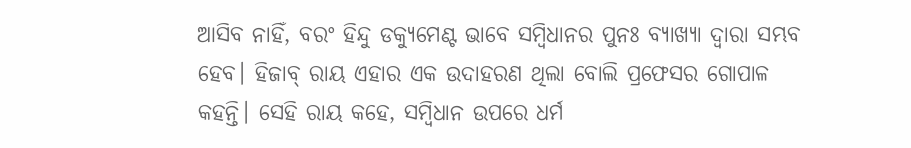ଆସିବ ନାହିଁ, ବରଂ ହିନ୍ଦୁ ଡକ୍ୟୁମେଣ୍ଟ ଭାବେ ସମ୍ବିଧାନର ପୁନଃ ବ୍ୟାଖ୍ୟା ଦ୍ୱାରା ସମ୍ଭବ ହେବ। ହିଜାବ୍‌ ରାୟ ଏହାର ଏକ ଉଦାହରଣ ଥିଲା ବୋଲି ପ୍ରଫେସର ଗୋପାଳ କହନ୍ତି। ସେହି ରାୟ କହେ, ସମ୍ବିଧାନ ଉପରେ ଧର୍ମ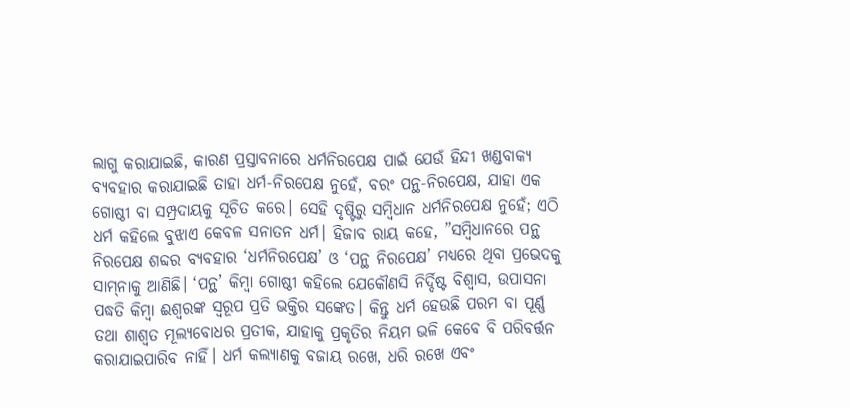ଲାଗୁ କରାଯାଇଛି, କାରଣ ପ୍ରସ୍ତାବନାରେ ଧର୍ମନିରପେକ୍ଷ ପାଇଁ ଯେଉଁ ହିନ୍ଦୀ ଖଣ୍ଡବାକ୍ୟ ବ୍ୟବହାର କରାଯାଇଛି ତାହା ଧର୍ମ-ନିରପେକ୍ଷ ନୁହେଁ, ବରଂ ପନ୍ଥ-ନିରପେକ୍ଷ, ଯାହା ଏକ ଗୋଷ୍ଠୀ ବା ସମ୍ପ୍ରଦାୟକୁ ସୂଚିତ କରେ। ସେହି ଦୃଷ୍ଟିରୁ ସମ୍ବିଧାନ ଧର୍ମନିରପେକ୍ଷ ନୁହେଁ; ଏଠି ଧର୍ମ କହିଲେ ବୁଝାଏ କେବଳ ସନାତନ ଧର୍ମ। ହିଜାବ ରାୟ କହେ, ”ସମ୍ବିଧାନରେ ପନ୍ଥ ନିରପେକ୍ଷ ଶବ୍ଦର ବ୍ୟବହାର ‘ଧର୍ମନିରପେକ୍ଷ’ ଓ ‘ପନ୍ଥ ନିରପେକ୍ଷ’ ମଧ୍ୟରେ ଥିବା ପ୍ରଭେଦକୁ ସାମ୍‌ନାକୁ ଆଣିଛି। ‘ପନ୍ଥ’ କିମ୍ବା ଗୋଷ୍ଠୀ କହିଲେ ଯେକୌଣସି ନିର୍ଦ୍ଦିଷ୍ଟ ବିଶ୍ୱାସ, ଉପାସନା ପଦ୍ଧତି କିମ୍ବା ଈଶ୍ୱରଙ୍କ ସ୍ବରୂପ ପ୍ରତି ଭକ୍ତିର ସଙ୍କେତ। କିନ୍ତୁ ଧର୍ମ ହେଉଛି ପରମ ବା ପୂର୍ଣ୍ଣ ତଥା ଶାଶ୍ୱତ ମୂଲ୍ୟବୋଧର ପ୍ରତୀକ, ଯାହାକୁ ପ୍ରକୃତିର ନିୟମ ଭଳି କେବେ ବି ପରିବର୍ତ୍ତନ କରାଯାଇପାରିବ ନାହିଁ। ଧର୍ମ କଲ୍ୟାଣକୁ ବଜାୟ ରଖେ, ଧରି ରଖେ ଏବଂ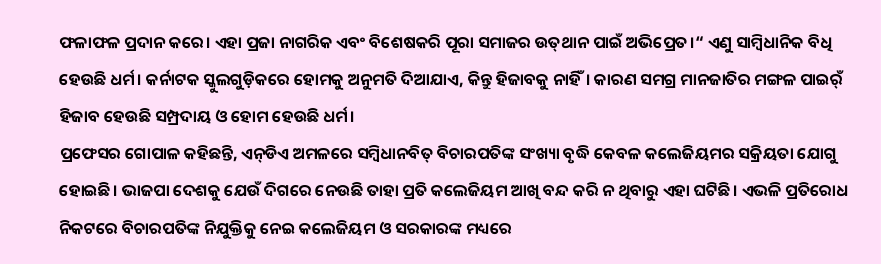ଫଳାଫଳ ପ୍ରଦାନ କରେ। ଏହା ପ୍ରଜା ନାଗରିକ ଏବଂ ବିଶେଷକରି ପୂରା ସମାଜର ଉତ୍‌ଥାନ ପାଇଁ ଅଭିପ୍ରେତ।“ ଏଣୁ ସାମ୍ବିଧାନିକ ବିଧି ହେଉଛି ଧର୍ମ। କର୍ନାଟକ ସ୍କୁଲଗୁଡ଼ିକରେ ହୋମକୁ ଅନୁମତି ଦିଆଯାଏ, କିନ୍ତୁ ହିଜାବକୁ ନାହିଁ। କାରଣ ସମଗ୍ର ମାନଜାତିର ମଙ୍ଗଳ ପାଇର୍ଁ ହିଜାବ ହେଉଛି ସମ୍ପ୍ରଦାୟ ଓ ହୋମ ହେଉଛି ଧର୍ମ।
ପ୍ରଫେସର ଗୋପାଳ କହିଛନ୍ତି, ଏନ୍‌ଡିଏ ଅମଳରେ ସମ୍ବିଧାନବିତ୍‌ ବିଚାରପତିଙ୍କ ସଂଖ୍ୟା ବୃଦ୍ଧି କେବଳ କଲେଜିୟମର ସକ୍ରିୟତା ଯୋଗୁ ହୋଇଛି। ଭାଜପା ଦେଶକୁ ଯେଉଁ ଦିଗରେ ନେଉଛି ତାହା ପ୍ରତି କଲେଜିୟମ ଆଖି ବନ୍ଦ କରି ନ ଥିବାରୁ ଏହା ଘଟିଛି। ଏଭଳି ପ୍ରତିରୋଧ ନିକଟରେ ବିଚାରପତିଙ୍କ ନିଯୁକ୍ତିକୁ ନେଇ କଲେଜିୟମ ଓ ସରକାରଙ୍କ ମଧ୍ୟରେ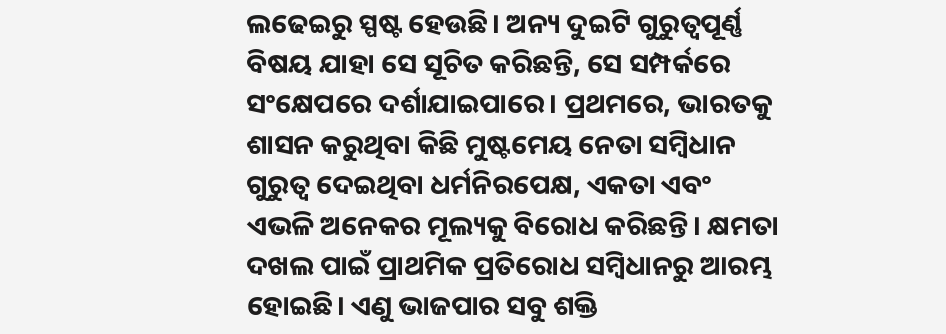ଲଢେଇରୁ ସ୍ପଷ୍ଟ ହେଉଛି। ଅନ୍ୟ ଦୁଇଟି ଗୁରୁତ୍ୱପୂର୍ଣ୍ଣ ବିଷୟ ଯାହା ସେ ସୂଚିତ କରିଛନ୍ତି, ସେ ସମ୍ପର୍କରେ ସଂକ୍ଷେପରେ ଦର୍ଶାଯାଇପାରେ। ପ୍ରଥମରେ, ଭାରତକୁ ଶାସନ କରୁଥିବା କିଛି ମୁଷ୍ଟମେୟ ନେତା ସମ୍ବିଧାନ ଗୁରୁତ୍ୱ ଦେଇଥିବା ଧର୍ମନିରପେକ୍ଷ, ଏକତା ଏବଂ ଏଭଳି ଅନେକର ମୂଲ୍ୟକୁ ବିରୋଧ କରିଛନ୍ତି। କ୍ଷମତା ଦଖଲ ପାଇଁ ପ୍ରାଥମିକ ପ୍ରତିରୋଧ ସମ୍ବିଧାନରୁ ଆରମ୍ଭ ହୋଇଛି। ଏଣୁ ଭାଜପାର ସବୁ ଶକ୍ତି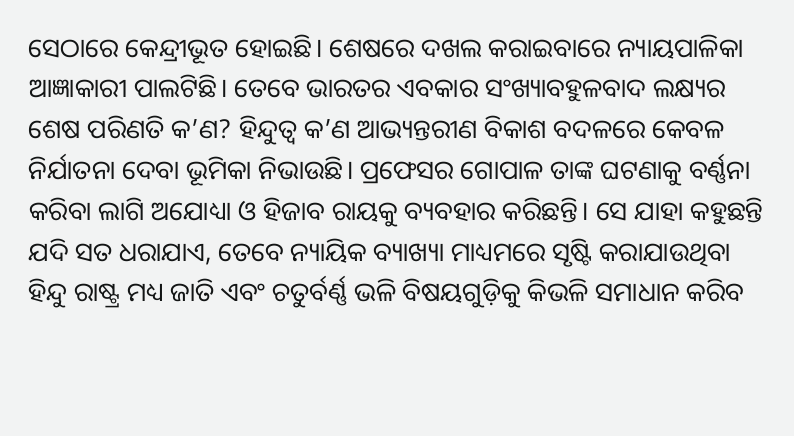ସେଠାରେ କେନ୍ଦ୍ରୀଭୂତ ହୋଇଛି। ଶେଷରେ ଦଖଲ କରାଇବାରେ ନ୍ୟାୟପାଳିକା ଆଜ୍ଞାକାରୀ ପାଲଟିଛି। ତେବେ ଭାରତର ଏବକାର ସଂଖ୍ୟାବହୁଳବାଦ ଲକ୍ଷ୍ୟର ଶେଷ ପରିଣତି କ’ଣ? ହିନ୍ଦୁତ୍ୱ କ’ଣ ଆଭ୍ୟନ୍ତରୀଣ ବିକାଶ ବଦଳରେ କେବଳ ନିର୍ଯାତନା ଦେବା ଭୂମିକା ନିଭାଉଛି। ପ୍ରଫେସର ଗୋପାଳ ତାଙ୍କ ଘଟଣାକୁ ବର୍ଣ୍ଣନା କରିବା ଲାଗି ଅଯୋଧ୍ୟା ଓ ହିଜାବ ରାୟକୁ ବ୍ୟବହାର କରିଛନ୍ତି। ସେ ଯାହା କହୁଛନ୍ତି ଯଦି ସତ ଧରାଯାଏ, ତେବେ ନ୍ୟାୟିକ ବ୍ୟାଖ୍ୟା ମାଧ୍ୟମରେ ସୃଷ୍ଟି କରାଯାଉଥିବା ହିନ୍ଦୁ ରାଷ୍ଟ୍ର ମଧ୍ୟ ଜାତି ଏବଂ ଚତୁର୍ବର୍ଣ୍ଣ ଭଳି ବିଷୟଗୁଡ଼ିକୁ କିଭଳି ସମାଧାନ କରିବ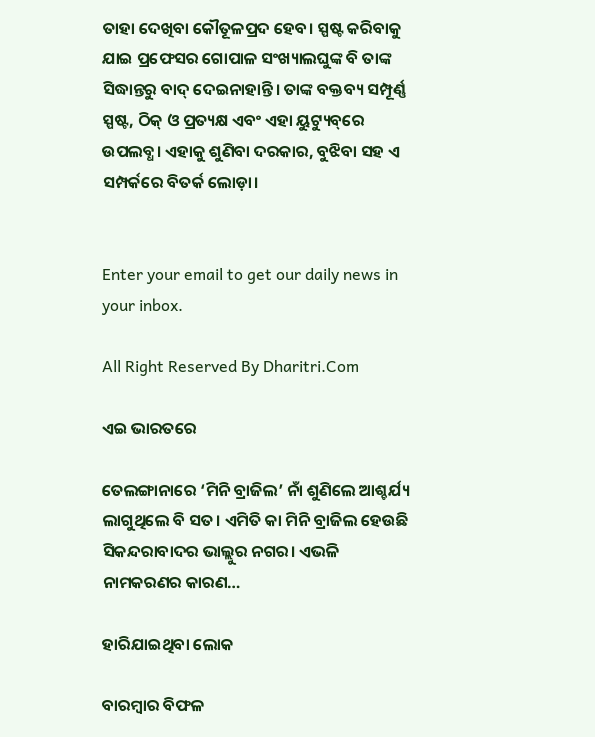ତାହା ଦେଖିବା କୌତୂଳପ୍ରଦ ହେବ। ସ୍ପଷ୍ଟ କରିବାକୁ ଯାଇ ପ୍ରଫେସର ଗୋପାଳ ସଂଖ୍ୟାଲଘୁଙ୍କ ବି ତାଙ୍କ ସିଦ୍ଧାନ୍ତରୁ ବାଦ୍‌ ଦେଇନାହାନ୍ତି। ତାଙ୍କ ବକ୍ତବ୍ୟ ସମ୍ପୂର୍ଣ୍ଣ ସ୍ପଷ୍ଟ, ଠିକ୍‌ ଓ ପ୍ରତ୍ୟକ୍ଷ ଏବଂ ଏହା ୟୁଟ୍ୟୁବ୍‌ରେ ଉପଲବ୍ଧ। ଏହାକୁ ଶୁଣିବା ଦରକାର, ବୁଝିବା ସହ ଏ ସମ୍ପର୍କରେ ବିତର୍କ ଲୋଡ଼ା।


Enter your email to get our daily news in your inbox.

All Right Reserved By Dharitri.Com

ଏଇ ଭାରତରେ

ତେଲଙ୍ଗାନାରେ ‘ମିନି ବ୍ରାଜିଲ’ ନାଁ ଶୁଣିଲେ ଆଶ୍ଚର୍ଯ୍ୟ ଲାଗୁଥିଲେ ବି ସତ। ଏମିତି କା ମିନି ବ୍ରାଜିଲ ହେଉଛି ସିକନ୍ଦରାବାଦର ଭାଲ୍ଲୁର ନଗର। ଏଭଳି ନାମକରଣର କାରଣ…

ହାରିଯାଇଥିବା ଲୋକ

ବାରମ୍ବାର ବିଫଳ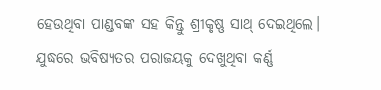ହେଉଥିବା ପାଣ୍ଡବଙ୍କ ସହ କିନ୍ତୁ ଶ୍ରୀକୃଷ୍ଣ ସାଥ୍‌ ଦେଇଥିଲେ। ଯୁଦ୍ଧରେ ଭବିଷ୍ୟତର ପରାଜୟକୁ ଦେଖୁଥିବା କର୍ଣ୍ଣ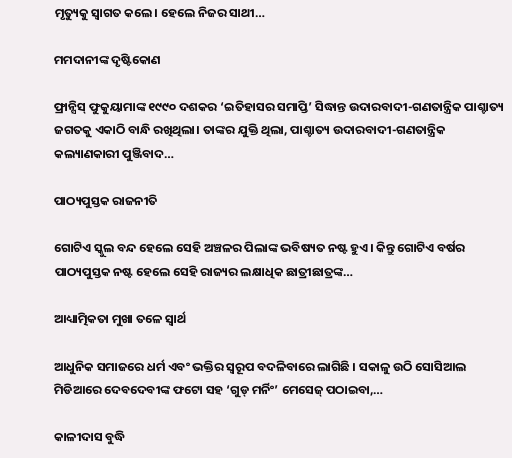ମୃତ୍ୟୁକୁ ସ୍ବାଗତ କଲେ। ହେଲେ ନିଜର ସାଥୀ…

ମମଦାନୀଙ୍କ ଦୃଷ୍ଟିକୋଣ

ଫ୍ରାନ୍ସିସ୍‌ ଫୁକୁୟାମାଙ୍କ ୧୯୯୦ ଦଶକର ‘ଇତିହାସର ସମାପ୍ତି’ ସିଦ୍ଧାନ୍ତ ଉଦାରବାଦୀ-ଗଣତାନ୍ତ୍ରିକ ପାଶ୍ଚାତ୍ୟ ଜଗତକୁ ଏକାଠି ବାନ୍ଧି ରଖିଥିଲା। ତାଙ୍କର ଯୁକ୍ତି ଥିଲା, ପାଶ୍ଚାତ୍ୟ ଉଦାରବାଦୀ-ଗଣତାନ୍ତ୍ରିକ କଲ୍ୟାଣକାରୀ ପୁଞ୍ଜିବାଦ…

ପାଠ୍ୟପୁସ୍ତକ ରାଜନୀତି

ଗୋଟିଏ ସ୍କୁଲ ବନ୍ଦ ହେଲେ ସେହି ଅଞ୍ଚଳର ପିଲାଙ୍କ ଭବିଷ୍ୟତ ନଷ୍ଟ ହୁଏ। କିନ୍ତୁ ଗୋଟିଏ ବର୍ଷର ପାଠ୍ୟପୁସ୍ତକ ନଷ୍ଟ ହେଲେ ସେହି ରାଜ୍ୟର ଲକ୍ଷାଧିକ ଛାତ୍ରୀଛାତ୍ରଙ୍କ…

ଆଧ୍ୟାତ୍ମିକତା ମୁଖା ତଳେ ସ୍ବାର୍ଥ

ଆଧୁନିକ ସମାଜରେ ଧର୍ମ ଏବଂ ଭକ୍ତିର ସ୍ବରୂପ ବଦଳିବାରେ ଲାଗିଛି । ସକାଳୁ ଉଠି ସୋସିଆଲ ମିଡିଆରେ ଦେବଦେବୀଙ୍କ ଫଟୋ ସହ ‘ଗୁଡ୍‌ ମର୍ନିଂ’ ମେସେଜ୍‌ ପଠାଇବା,…

କାଳୀଦାସ ବୁଦ୍ଧି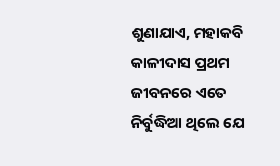ଶୁଣାଯାଏ, ମହାକବି କାଳୀଦାସ ପ୍ରଥମ ଜୀବନରେ ଏତେ ନିର୍ବୁଦ୍ଧିଆ ଥିଲେ ଯେ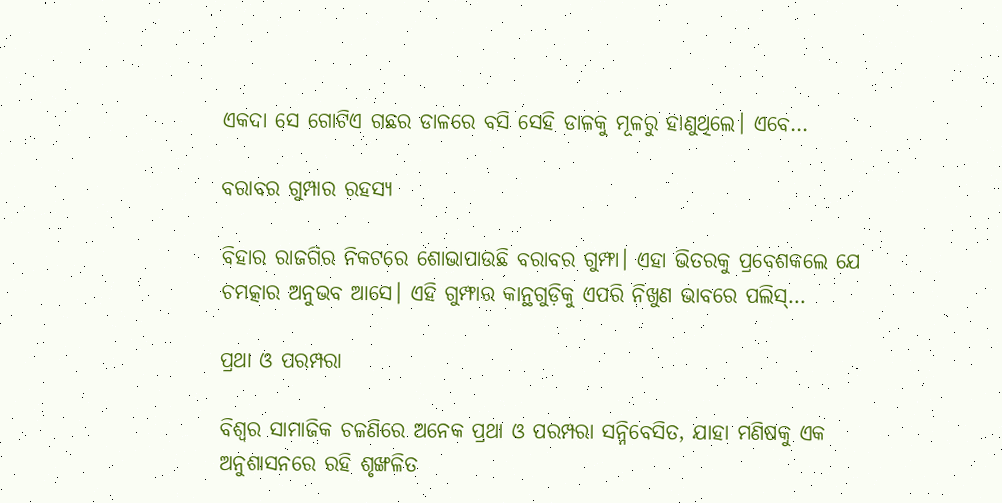ଏକଦା ସେ ଗୋଟିଏ ଗଛର ଡାଳରେ ବସି ସେହି ଡାଳକୁ ମୂଳରୁ ହାଣୁଥିଲେ। ଏବେ…

ବରାବର ଗୁମ୍ପାର ରହସ୍ୟ

ବିହାର ରାଜଗିର ନିକଟରେ ଶୋଭାପାଉଛି ବରାବର ଗୁମ୍ଫା। ଏହା ଭିତରକୁ ପ୍ରବେଶକଲେ ଯେ ଚମତ୍କାର ଅନୁଭବ ଆସେ। ଏହି ଗୁମ୍ଫାର କାନ୍ଥଗୁଡ଼ିକୁ ଏପରି ନିଖୁଣ ଭାବରେ ପଲିସ୍‌…

ପ୍ରଥା ଓ ପରମ୍ପରା

ବିଶ୍ୱର ସାମାଜିକ ଚଳଣିରେ ଅନେକ ପ୍ରଥା ଓ ପରମ୍ପରା ସନ୍ନିବେସିତ, ଯାହା ମଣିଷକୁ ଏକ ଅନୁଶାସନରେ ରହି ଶୃଙ୍ଖଳିତ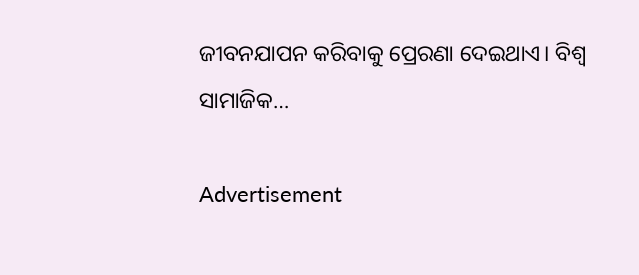ଜୀବନଯାପନ କରିବାକୁ ପ୍ରେରଣା ଦେଇଥାଏ। ବିଶ୍ୱ ସାମାଜିକ…

Advertisement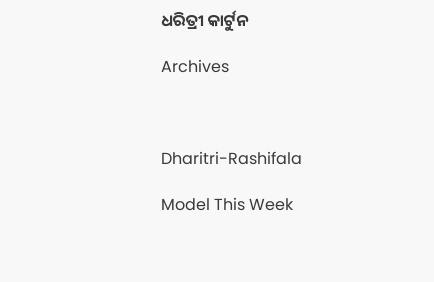ଧରିତ୍ରୀ କାର୍ଟୁନ

Archives



Dharitri-Rashifala

Model This Week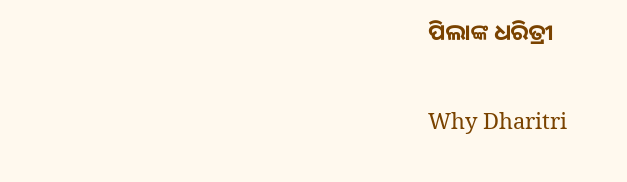ପିଲାଙ୍କ ଧରିତ୍ରୀ

Why Dharitri